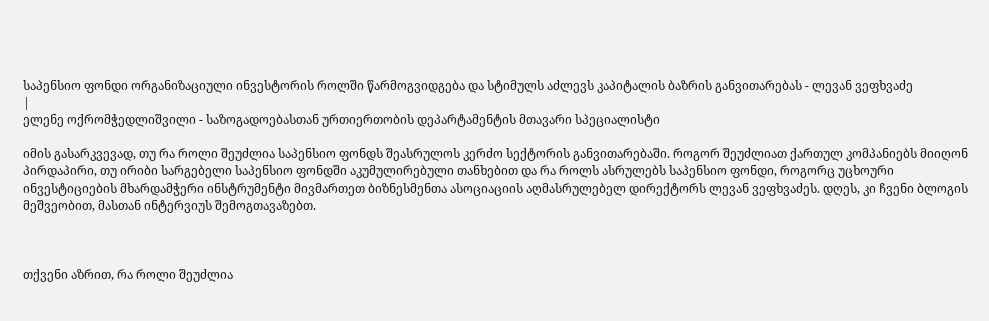საპენსიო ფონდი ორგანიზაციული ინვესტორის როლში წარმოგვიდგება და სტიმულს აძლევს კაპიტალის ბაზრის განვითარებას - ლევან ვეფხვაძე
|
ელენე ოქრომჭედლიშვილი - საზოგადოებასთან ურთიერთობის დეპარტამენტის მთავარი სპეციალისტი

იმის გასარკვევად, თუ რა როლი შეუძლია საპენსიო ფონდს შეასრულოს კერძო სექტორის განვითარებაში. როგორ შეუძლიათ ქართულ კომპანიებს მიიღონ პირდაპირი, თუ ირიბი სარგებელი საპენსიო ფონდში აკუმულირებული თანხებით და რა როლს ასრულებს საპენსიო ფონდი, როგორც უცხოური ინვესტიციების მხარდამჭერი ინსტრუმენტი მივმართეთ ბიზნესმენთა ასოციაციის აღმასრულებელ დირექტორს ლევან ვეფხვაძეს. დღეს, კი ჩვენი ბლოგის მეშვეობით, მასთან ინტერვიუს შემოგთავაზებთ.



თქვენი აზრით, რა როლი შეუძლია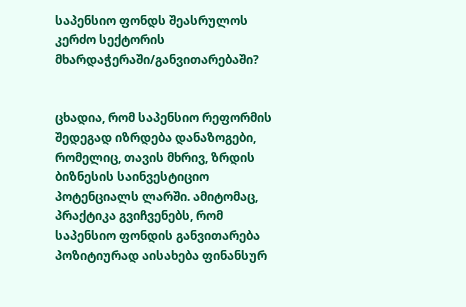საპენსიო ფონდს შეასრულოს კერძო სექტორის მხარდაჭერაში/განვითარებაში?


ცხადია, რომ საპენსიო რეფორმის შედეგად იზრდება დანაზოგები, რომელიც, თავის მხრივ, ზრდის ბიზნესის საინვესტიციო პოტენციალს ლარში. ამიტომაც, პრაქტიკა გვიჩვენებს, რომ საპენსიო ფონდის განვითარება პოზიტიურად აისახება ფინანსურ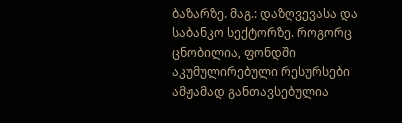ბაზარზე. მაგ.: დაზღვევასა და საბანკო სექტორზე. როგორც ცნობილია, ფონდში აკუმულირებული რესურსები ამჟამად განთავსებულია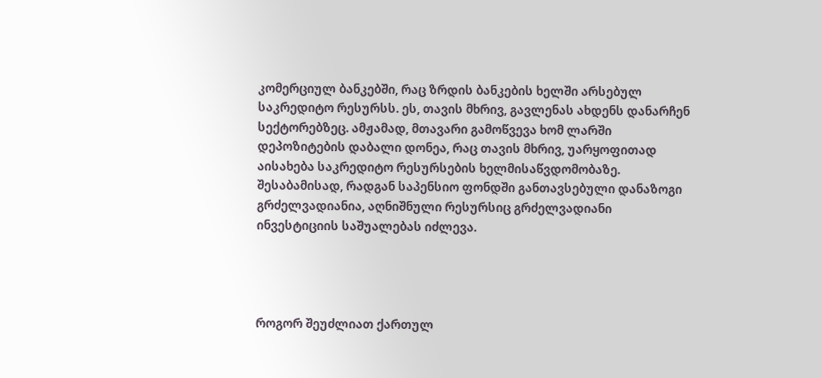კომერციულ ბანკებში, რაც ზრდის ბანკების ხელში არსებულ საკრედიტო რესურსს. ეს, თავის მხრივ, გავლენას ახდენს დანარჩენ სექტორებზეც. ამჟამად, მთავარი გამოწვევა ხომ ლარში დეპოზიტების დაბალი დონეა, რაც თავის მხრივ, უარყოფითად აისახება საკრედიტო რესურსების ხელმისაწვდომობაზე. შესაბამისად, რადგან საპენსიო ფონდში განთავსებული დანაზოგი გრძელვადიანია, აღნიშნული რესურსიც გრძელვადიანი ინვესტიციის საშუალებას იძლევა.




როგორ შეუძლიათ ქართულ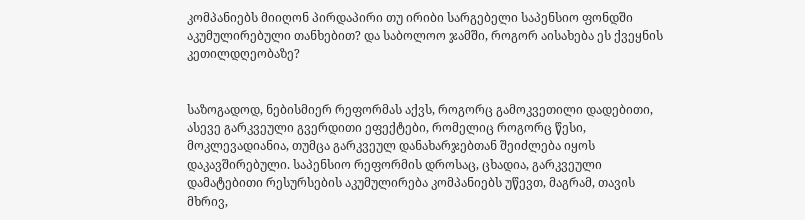კომპანიებს მიიღონ პირდაპირი თუ ირიბი სარგებელი საპენსიო ფონდში აკუმულირებული თანხებით? და საბოლოო ჯამში, როგორ აისახება ეს ქვეყნის კეთილდღეობაზე?


საზოგადოდ, ნებისმიერ რეფორმას აქვს, როგორც გამოკვეთილი დადებითი, ასევე გარკვეული გვერდითი ეფექტები, რომელიც როგორც წესი, მოკლევადიანია, თუმცა გარკვეულ დანახარჯებთან შეიძლება იყოს დაკავშირებული. საპენსიო რეფორმის დროსაც, ცხადია, გარკვეული დამატებითი რესურსების აკუმულირება კომპანიებს უწევთ, მაგრამ, თავის მხრივ,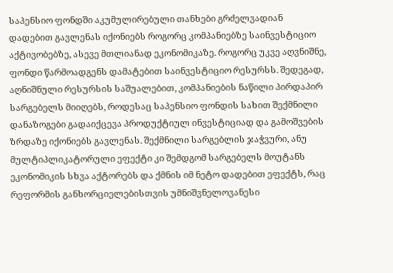საპენსიო ფონდში აკუმულირებული თანხები გრძელვადიან დადებით გავლენას იქონიებს როგორც კომპანიებზე საინვესტიციო აქტივობებზე, ასევე მთლიანად ეკონომიკაზე. როგორც უკვე აღვნიშნე, ფონდი წარმოადგენს დამატებით საინვესტიციო რესურსს. შედეგად, აღნიშნული რესურსის საშუალებით, კომპანიების ნაწილი პირდაპირ სარგებელს მიიღებს, როდესაც საპენსიო ფონდის სახით შექმნილი დანაზოგები გადაიქცევა პროდუქტიულ ინვესტიციად და გამოშვების ზრდაზე იქონიებს გავლენას. შექმნილი სარგებლის ჯაჭვური, ანუ მულტიპლიკატორული ეფექტი კი შემდგომ სარგებელს მოუტანს ეკონომიკის სხვა აქტორებს და ქმნის იმ ნეტო დადებით ეფექტს, რაც რეფორმის განხორციელებისთვის უმნიშვნელოვანესი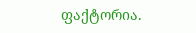ფაქტორია.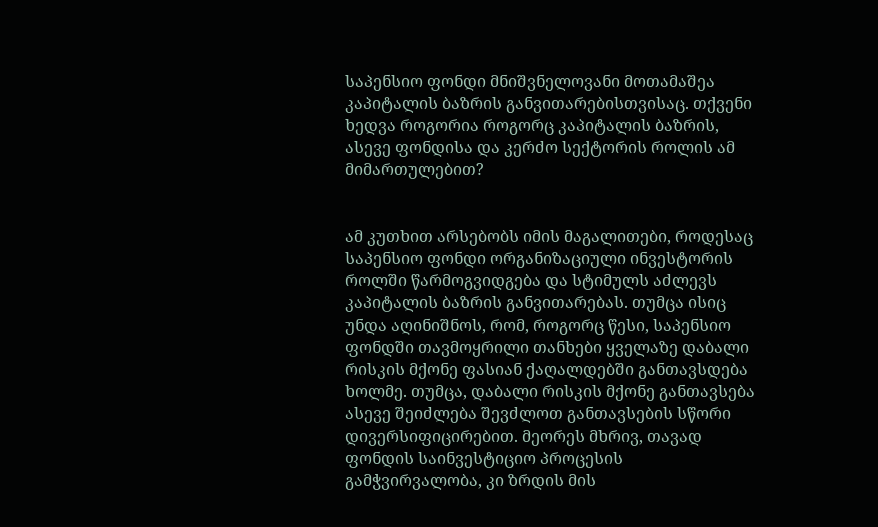საპენსიო ფონდი მნიშვნელოვანი მოთამაშეა კაპიტალის ბაზრის განვითარებისთვისაც. თქვენი ხედვა როგორია როგორც კაპიტალის ბაზრის, ასევე ფონდისა და კერძო სექტორის როლის ამ მიმართულებით?


ამ კუთხით არსებობს იმის მაგალითები, როდესაც საპენსიო ფონდი ორგანიზაციული ინვესტორის როლში წარმოგვიდგება და სტიმულს აძლევს კაპიტალის ბაზრის განვითარებას. თუმცა ისიც უნდა აღინიშნოს, რომ, როგორც წესი, საპენსიო ფონდში თავმოყრილი თანხები ყველაზე დაბალი რისკის მქონე ფასიან ქაღალდებში განთავსდება ხოლმე. თუმცა, დაბალი რისკის მქონე განთავსება ასევე შეიძლება შევძლოთ განთავსების სწორი დივერსიფიცირებით. მეორეს მხრივ, თავად ფონდის საინვესტიციო პროცესის გამჭვირვალობა, კი ზრდის მის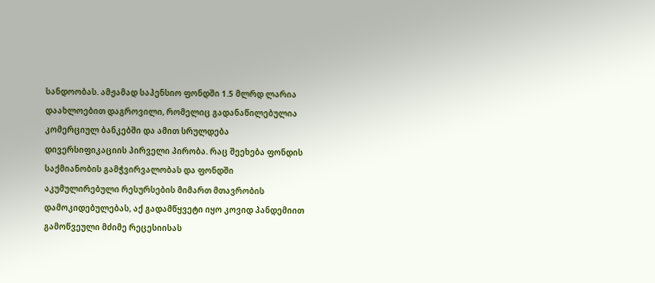სანდოობას. ამჟამად საპენსიო ფონდში 1.5 მლრდ ლარია დაახლოებით დაგროვილი, რომელიც გადანაწილებულია კომერციულ ბანკებში და ამით სრულდება დივერსიფიკაციის პირველი პირობა. რაც შეეხება ფონდის საქმიანობის გამჭვირვალობას და ფონდში აკუმულირებული რესურსების მიმართ მთავრობის დამოკიდებულებას, აქ გადამწყვეტი იყო კოვიდ პანდემიით გამოწვეული მძიმე რეცესიისას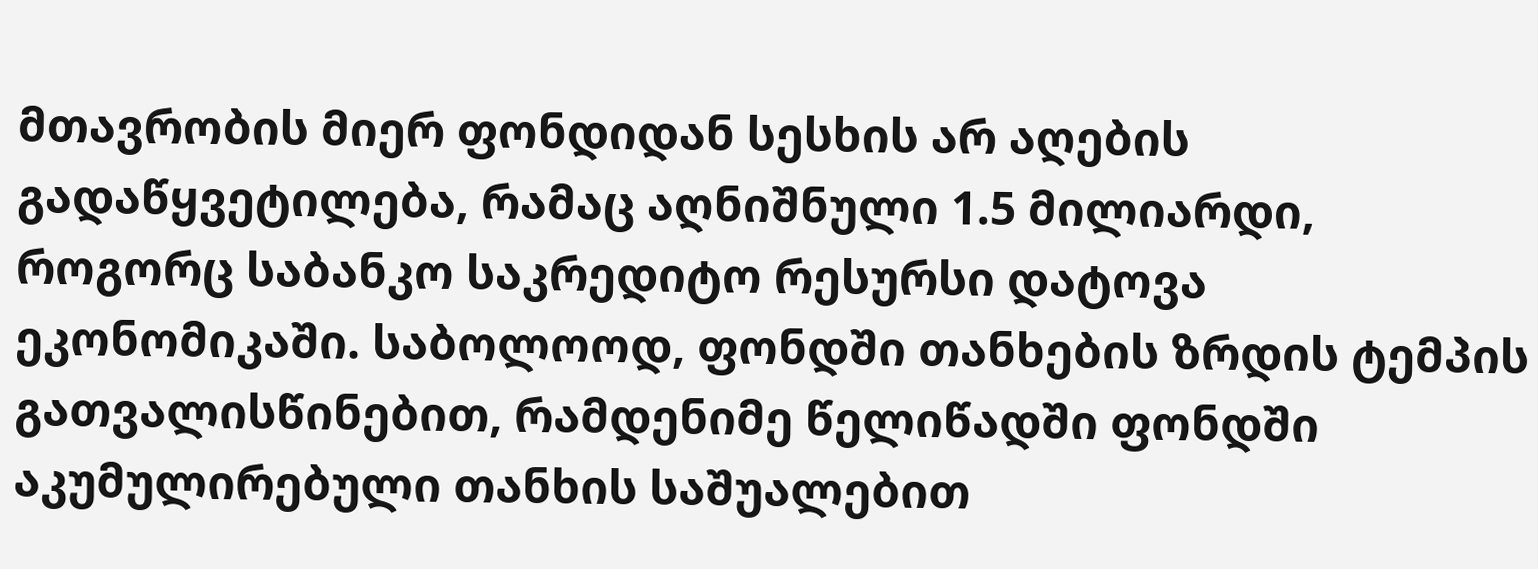მთავრობის მიერ ფონდიდან სესხის არ აღების გადაწყვეტილება, რამაც აღნიშნული 1.5 მილიარდი, როგორც საბანკო საკრედიტო რესურსი დატოვა ეკონომიკაში. საბოლოოდ, ფონდში თანხების ზრდის ტემპის გათვალისწინებით, რამდენიმე წელიწადში ფონდში აკუმულირებული თანხის საშუალებით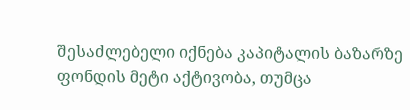შესაძლებელი იქნება კაპიტალის ბაზარზე ფონდის მეტი აქტივობა, თუმცა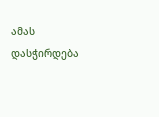ამას დასჭირდება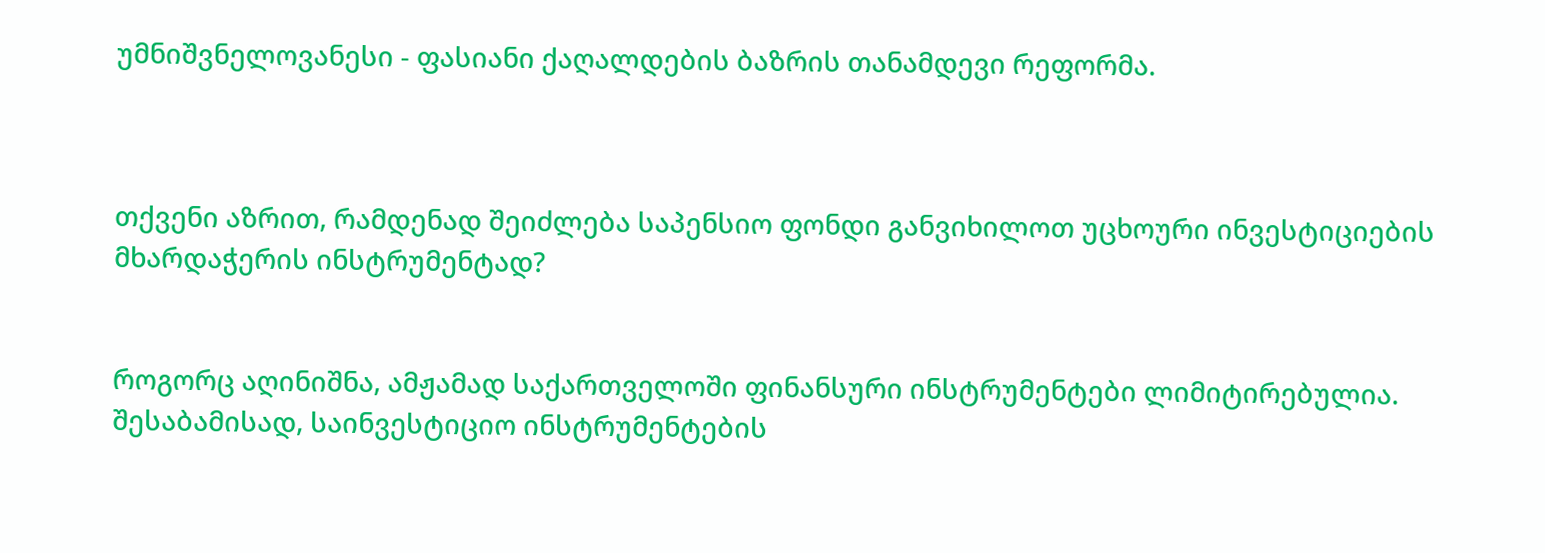უმნიშვნელოვანესი - ფასიანი ქაღალდების ბაზრის თანამდევი რეფორმა.



თქვენი აზრით, რამდენად შეიძლება საპენსიო ფონდი განვიხილოთ უცხოური ინვესტიციების მხარდაჭერის ინსტრუმენტად?


როგორც აღინიშნა, ამჟამად საქართველოში ფინანსური ინსტრუმენტები ლიმიტირებულია. შესაბამისად, საინვესტიციო ინსტრუმენტების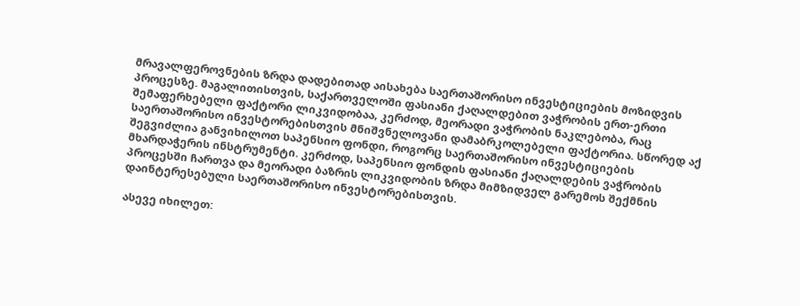მრავალფეროვნების ზრდა დადებითად აისახება საერთაშორისო ინვესტიციების მოზიდვის პროცესზე. მაგალითისთვის, საქართველოში ფასიანი ქაღალდებით ვაჭრობის ერთ-ერთი შემაფერხებელი ფაქტორი ლიკვიდობაა, კერძოდ, მეორადი ვაჭრობის ნაკლებობა, რაც საერთაშორისო ინვესტორებისთვის მნიშვნელოვანი დამაბრკოლებელი ფაქტორია. სწორედ აქ შეგვიძლია განვიხილოთ საპენსიო ფონდი, როგორც საერთაშორისო ინვესტიციების მხარდაჭერის ინსტრუმენტი. კერძოდ, საპენსიო ფონდის ფასიანი ქაღალდების ვაჭრობის პროცესში ჩართვა და მეორადი ბაზრის ლიკვიდობის ზრდა მიმზიდველ გარემოს შექმნის დაინტერესებული საერთაშორისო ინვესტორებისთვის.

ასევე იხილეთ: